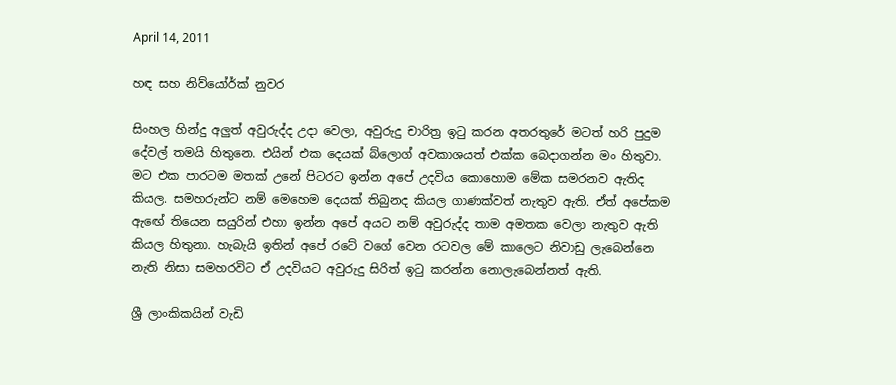April 14, 2011

හඳ සහ නිව්යෝර්ක් නුවර

සිංහල හින්දු අලුත් අවුරුද්ද උදා වෙලා, අවුරුදු චාරිත්‍ර ඉ‍ටු කරන අතරතුරේ මටත් හරි පුදුම දේවල් තමයි හිතුනෙ. එයින් එක දෙයක් බ්ලොග් අවකාශයත් එක්ක බෙදාගන්න මං හිතුවා. මට එක පාරටම මතක් උනේ පිටරට ඉන්න අපේ උදවිය කොහොම මේක සමරනව ඇතිද කියල. සමහරුන්ට නම් මෙහෙම දෙයක් තිබුනද කියල ගාණක්වත් නැතුව ඇති. ඒත් අපේකම ඇඟේ තියෙන සයුරින් එහා ඉන්න අපේ අයට නම් අවුරුද්ද තාම අමතක වෙලා නැතුව ඇති කියල හිතුනා. හැබැයි ඉතින් අපේ රටේ වගේ වෙන රටවල මේ කාලෙට නිවාඩු ලැබෙන්නෙ නැති නිසා සමහරවිට ඒ උදවියට අවුරුදු සිරිත් ඉ‍ටු කරන්න නොලැබෙන්නත් ඇති.

ශ්‍රී ලාංකිකයින් වැඩි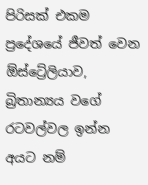පිරිසක් එකම ප්‍රදේශයේ ජීවත් වෙන ඕස්ට්‍රේලියාව, බ්‍රිතාන්‍යය වගේ රටවල්වල ඉන්න අයට නම්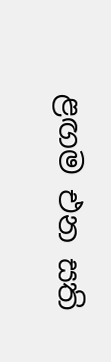ළඟම එන සති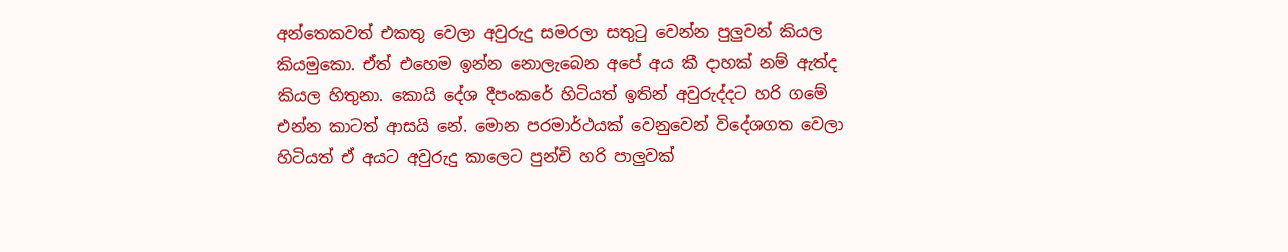අන්තෙකවත් එකතු වෙලා අවුරුදු සමරලා සතු‍ටු වෙන්න පුලුවන් කියල කියමුකො. ඒත් එහෙම ඉන්න නොලැබෙන අපේ අය කී දාහක් නම් ඇත්ද කියල හිතුනා. කොයි දේශ දීපංකරේ හිටියත් ඉතින් අවුරුද්දට හරි ගමේ එන්න කාටත් ආසයි නේ. මොන පරමාර්ථයක් වෙනුවෙන් විදේශගත වෙලා හිටියත් ඒ අයට අවුරුදු කාලෙට පුන්චි හරි පාලුවක්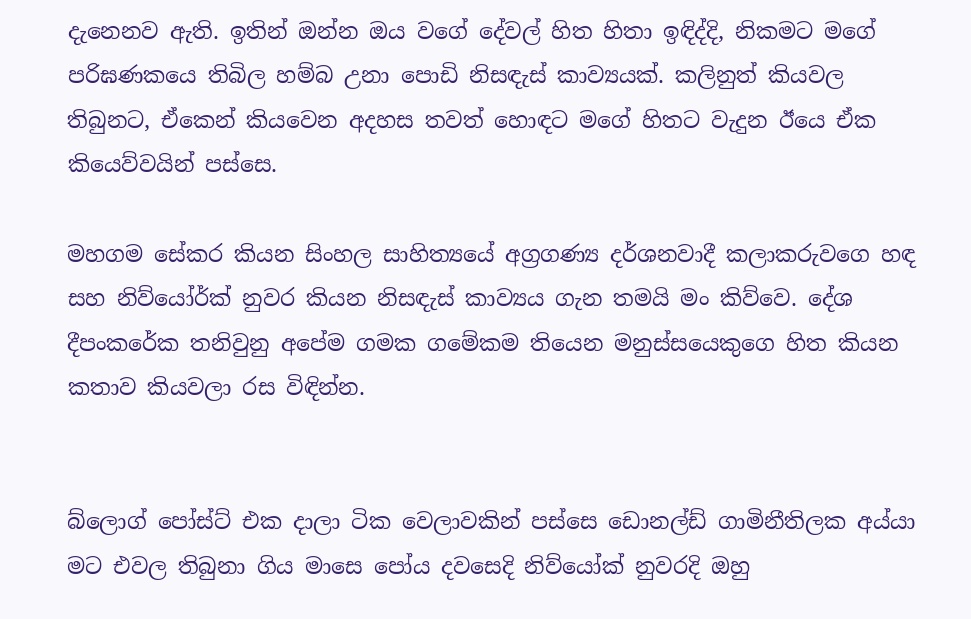දැනෙනව ඇති. ඉතින් ඔන්න ඔය වගේ දේවල් හිත හිතා ඉඳිද්දි, නිකමට මගේ පරිඝණකයෙ තිබිල හම්බ උනා පොඩි නිසඳැස් කාව්‍යයක්. කලිනුත් කියවල තිබුනට, ඒකෙන් කියවෙන අදහස තවත් හොඳට මගේ හිතට වැදුන ඊයෙ ඒක කියෙව්වයින් පස්සෙ.

මහගම සේකර කියන සිංහල සාහිත්‍යයේ අග්‍රගණ්‍ය දර්ශනවාදී කලාකරුවගෙ හඳ සහ නිව්යෝර්ක් නුවර කියන නිසඳැස් කාව්‍යය ගැන තමයි මං කිව්වෙ. දේශ දීපංකරේක තනිවුනු අපේම ගමක ගමේකම තියෙන මනුස්සයෙකුගෙ හිත කියන කතාව කියවලා රස විඳින්න.


බ්ලොග් පෝස්ට් එක දාලා ටික වෙලාවකින් පස්සෙ ඩොනල්ඩ් ගාමිනීතිලක අය්යා මට එවල තිබුනා ගිය මාසෙ පෝය දවසෙදි නිව්යෝක් නුවරදි ඔහු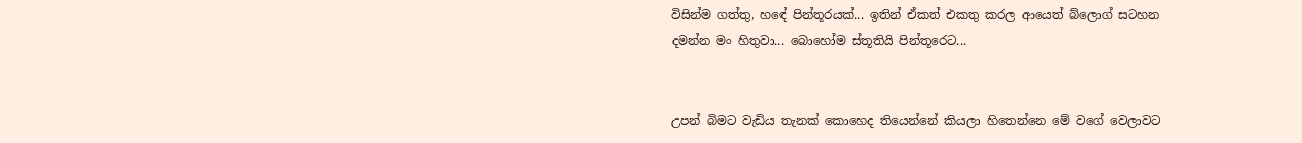විසින්ම ගත්තු, හඳේ පින්තූරයක්... ඉතින් ඒකත් එකතු කරල ආයෙත් බ්ලොග් සටහන දමන්න මං හිතුවා... බොහෝම ස්තූතියි පින්තූරෙට...


උපන් බිමට වැඩිය තැනක් කොහෙද තියෙන්නේ කියලා හිතෙන්නෙ මේ වගේ වෙලාවට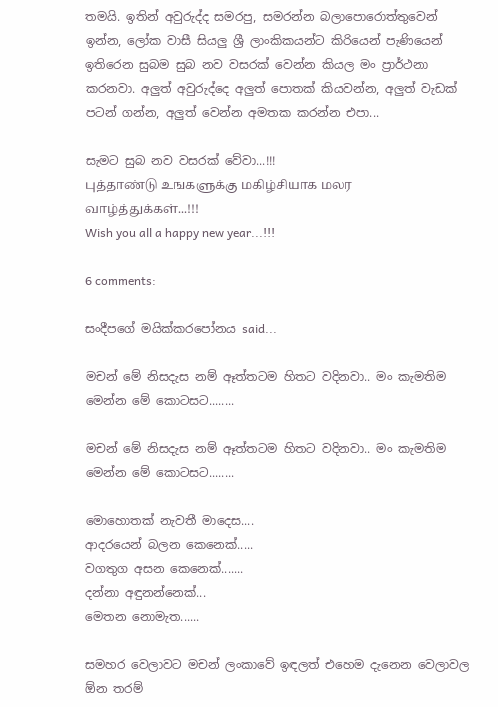තමයි. ඉතින් අවුරුද්ද සමරපු, සමරන්න බලාපොරොත්තුවෙන් ඉන්න, ලෝක වාසී සියලු ශ්‍රී ලාංකිකයන්ට කිරියෙන් පැණියෙන් ඉතිරෙන සුබම සුබ නව වසරක් වෙන්න කියල මං ප්‍රාර්ථනා කරනවා. අලුත් අවුරුද්දෙ අලුත් පොතක් කියවන්න, අලුත් වැඩක් පටන් ගන්න, අලුත් වෙන්න අමතක කරන්න එපා...

සැමට සුබ නව වසරක් වේවා...!!!
புத்தாண்டு உஙக‌ளுக்கு மகிழ்சியாக மலர வாழ்த்துக்கள்...!!!
Wish you all a happy new year...!!!

6 comments:

සංදීපගේ මයික්කරපෝනය said...

මචන් මේ නිසදැස නම් ඈත්තටම හිතට වදිනවා.. මං කැමතිම මෙන්න මේ කොටසට........

මචන් මේ නිසදැස නම් ඈත්තටම හිතට වදිනවා.. මං කැමතිම මෙන්න මේ කොටසට........

මොහොතක් නැවතී මාදෙස....
ආදරයෙන් බලන කෙනෙක්.....
වගතුග අසන කෙනෙක්.......
දන්නා අඳුනන්නෙක්...
මෙතන නොමැත......

සමහර වෙලාවට මචන් ලංකාවේ ඉඳලත් එහෙම දැනෙන වෙලාවල ඕන තරම්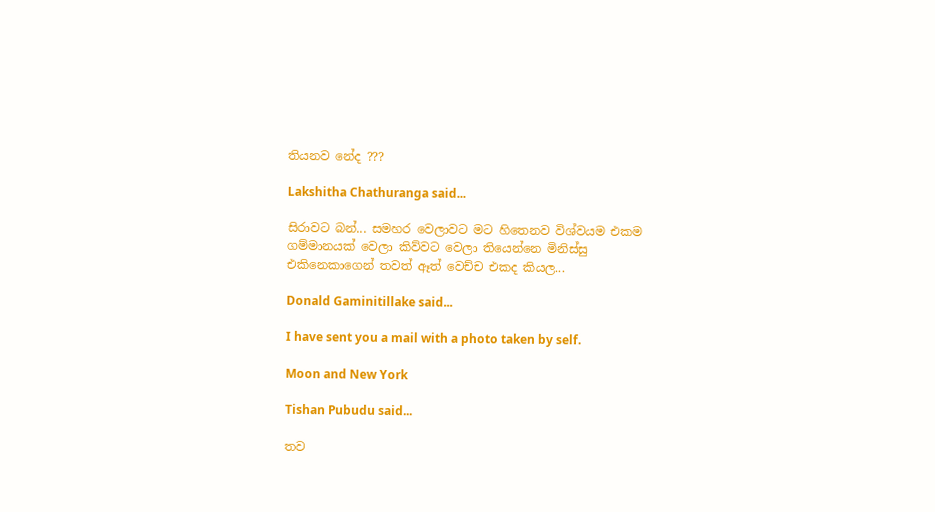තියනව නේද ???

Lakshitha Chathuranga said...

සිරාවට බන්... සමහර වෙලාවට මට හිතෙනව විශ්වයම එකම ගම්මානයක් වෙලා කිව්වට වෙලා තියෙන්නෙ මිනිස්සු එකිනෙකාගෙන් තවත් ඈත් වෙච්ච එකද කියල...

Donald Gaminitillake said...

I have sent you a mail with a photo taken by self.

Moon and New York

Tishan Pubudu said...

තව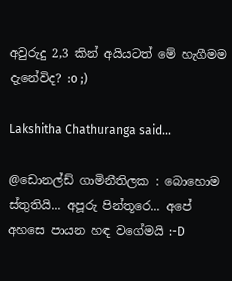අවුරුදු 2,3 කින් අයියටත් මේ හැගීමම දැනේවිද? :o ;)

Lakshitha Chathuranga said...

@ඩොනල්ඩ් ගාමිනීතිලක : බොහොම ස්තුතියි... අපූරු පින්තූරෙ... අපේ අහසෙ පායන හඳ වගේමයි :-D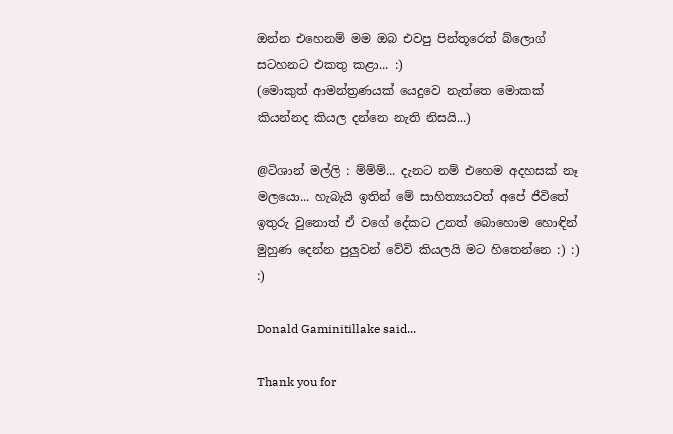ඔන්න එහෙනම් මම ඔබ එවපු පින්තූරෙත් බ්ලොග් සටහනට එකතු කළා... :)
(මොකුත් ආමන්ත්‍රණයක් යෙදුවෙ නැත්තෙ මොකක් කියන්නද කියල දන්නෙ නැති නිසයි...)

@ටිශාන් මල්ලි : ම්ම්ම්... දැනට නම් එහෙම අදහසක් නෑ මලයො... හැබැයි ඉතින් මේ සාහිත්‍යයවත් අපේ ජීවිතේ ඉතුරු වුනොත් ඒ වගේ දේකට උනත් බොහොම හොඳින් මුහුණ දෙන්න පුලුවන් වේවි කියලයි මට හිතෙන්නෙ :) :) :)

Donald Gaminitillake said...

Thank you for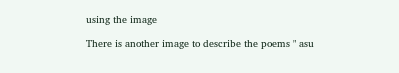using the image

There is another image to describe the poems " asu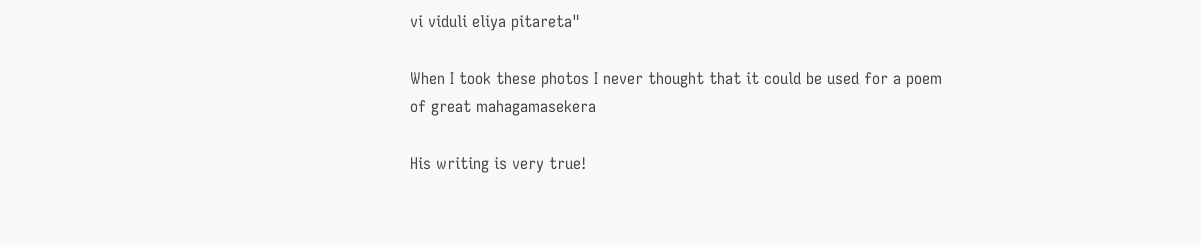vi viduli eliya pitareta"

When I took these photos I never thought that it could be used for a poem of great mahagamasekera

His writing is very true!